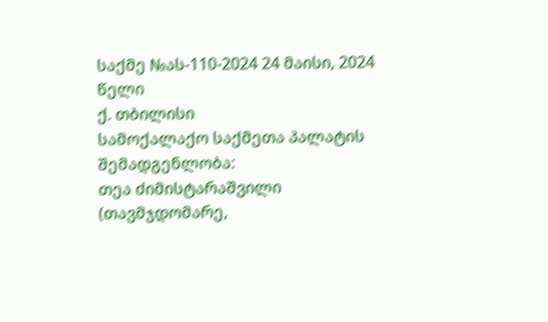საქმე №ას-110-2024 24 მაისი, 2024 წელი
ქ. თბილისი
სამოქალაქო საქმეთა პალატის
შემადგენლობა:
თეა ძიმისტარაშვილი (თავმჯდომარე,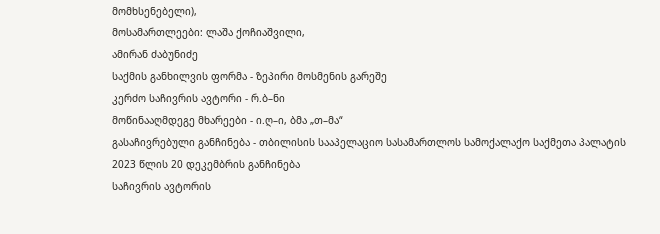მომხსენებელი),
მოსამართლეები: ლაშა ქოჩიაშვილი,
ამირან ძაბუნიძე
საქმის განხილვის ფორმა - ზეპირი მოსმენის გარეშე
კერძო საჩივრის ავტორი - რ.ბ–ნი
მოწინააღმდეგე მხარეები - ი.ღ–ი, ბმა „თ–მა“
გასაჩივრებული განჩინება - თბილისის სააპელაციო სასამართლოს სამოქალაქო საქმეთა პალატის 2023 წლის 20 დეკემბრის განჩინება
საჩივრის ავტორის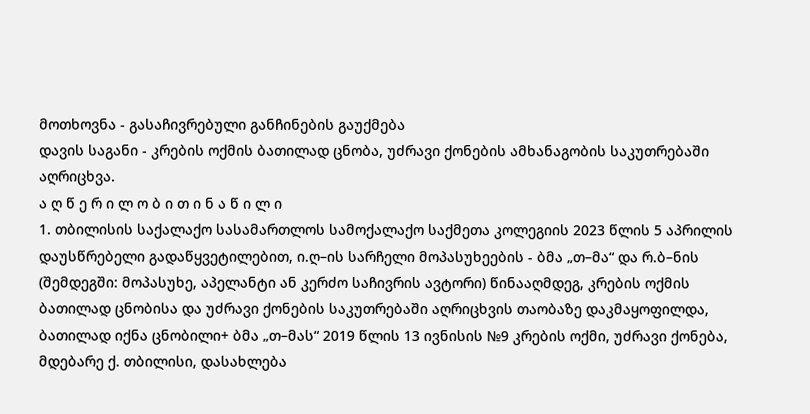მოთხოვნა - გასაჩივრებული განჩინების გაუქმება
დავის საგანი - კრების ოქმის ბათილად ცნობა, უძრავი ქონების ამხანაგობის საკუთრებაში აღრიცხვა.
ა ღ წ ე რ ი ლ ო ბ ი თ ი ნ ა წ ი ლ ი
1. თბილისის საქალაქო სასამართლოს სამოქალაქო საქმეთა კოლეგიის 2023 წლის 5 აპრილის დაუსწრებელი გადაწყვეტილებით, ი.ღ–ის სარჩელი მოპასუხეების - ბმა „თ–მა“ და რ.ბ–ნის (შემდეგში: მოპასუხე, აპელანტი ან კერძო საჩივრის ავტორი) წინააღმდეგ, კრების ოქმის ბათილად ცნობისა და უძრავი ქონების საკუთრებაში აღრიცხვის თაობაზე დაკმაყოფილდა, ბათილად იქნა ცნობილი+ ბმა „თ–მას“ 2019 წლის 13 ივნისის №9 კრების ოქმი, უძრავი ქონება, მდებარე ქ. თბილისი, დასახლება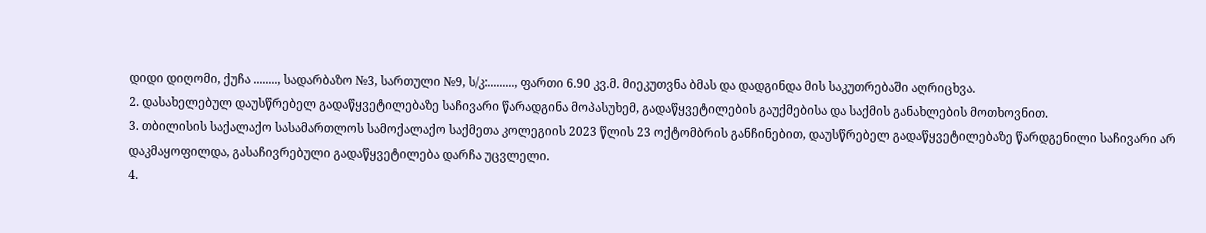დიდი დიღომი, ქუჩა ........, სადარბაზო №3, სართული №9, ს/კ:........., ფართი 6.90 კვ.მ. მიეკუთვნა ბმას და დადგინდა მის საკუთრებაში აღრიცხვა.
2. დასახელებულ დაუსწრებელ გადაწყვეტილებაზე საჩივარი წარადგინა მოპასუხემ, გადაწყვეტილების გაუქმებისა და საქმის განახლების მოთხოვნით.
3. თბილისის საქალაქო სასამართლოს სამოქალაქო საქმეთა კოლეგიის 2023 წლის 23 ოქტომბრის განჩინებით, დაუსწრებელ გადაწყვეტილებაზე წარდგენილი საჩივარი არ დაკმაყოფილდა, გასაჩივრებული გადაწყვეტილება დარჩა უცვლელი.
4.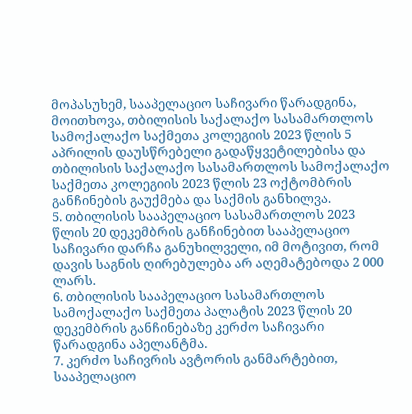მოპასუხემ, სააპელაციო საჩივარი წარადგინა, მოითხოვა, თბილისის საქალაქო სასამართლოს სამოქალაქო საქმეთა კოლეგიის 2023 წლის 5 აპრილის დაუსწრებელი გადაწყვეტილებისა და თბილისის საქალაქო სასამართლოს სამოქალაქო საქმეთა კოლეგიის 2023 წლის 23 ოქტომბრის განჩინების გაუქმება და საქმის განხილვა.
5. თბილისის სააპელაციო სასამართლოს 2023 წლის 20 დეკემბრის განჩინებით სააპელაციო საჩივარი დარჩა განუხილველი, იმ მოტივით, რომ დავის საგნის ღირებულება არ აღემატებოდა 2 000 ლარს.
6. თბილისის სააპელაციო სასამართლოს სამოქალაქო საქმეთა პალატის 2023 წლის 20 დეკემბრის განჩინებაზე კერძო საჩივარი წარადგინა აპელანტმა.
7. კერძო საჩივრის ავტორის განმარტებით, სააპელაციო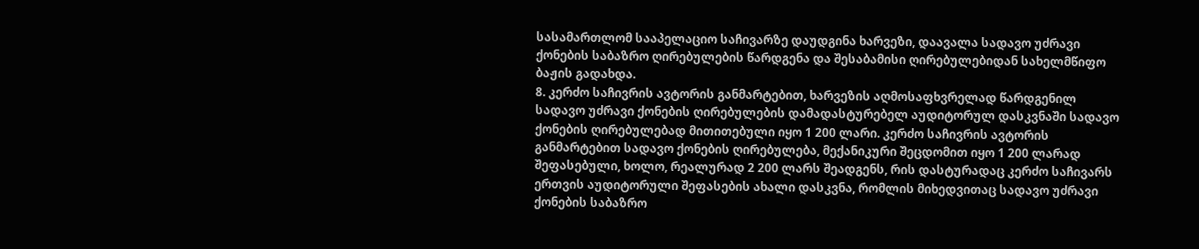სასამართლომ სააპელაციო საჩივარზე დაუდგინა ხარვეზი, დაავალა სადავო უძრავი ქონების საბაზრო ღირებულების წარდგენა და შესაბამისი ღირებულებიდან სახელმწიფო ბაჟის გადახდა.
8. კერძო საჩივრის ავტორის განმარტებით, ხარვეზის აღმოსაფხვრელად წარდგენილ სადავო უძრავი ქონების ღირებულების დამადასტურებელ აუდიტორულ დასკვნაში სადავო ქონების ღირებულებად მითითებული იყო 1 200 ლარი. კერძო საჩივრის ავტორის განმარტებით სადავო ქონების ღირებულება, მექანიკური შეცდომით იყო 1 200 ლარად შეფასებული, ხოლო, რეალურად 2 200 ლარს შეადგენს, რის დასტურადაც კერძო საჩივარს ერთვის აუდიტორული შეფასების ახალი დასკვნა, რომლის მიხედვითაც სადავო უძრავი ქონების საბაზრო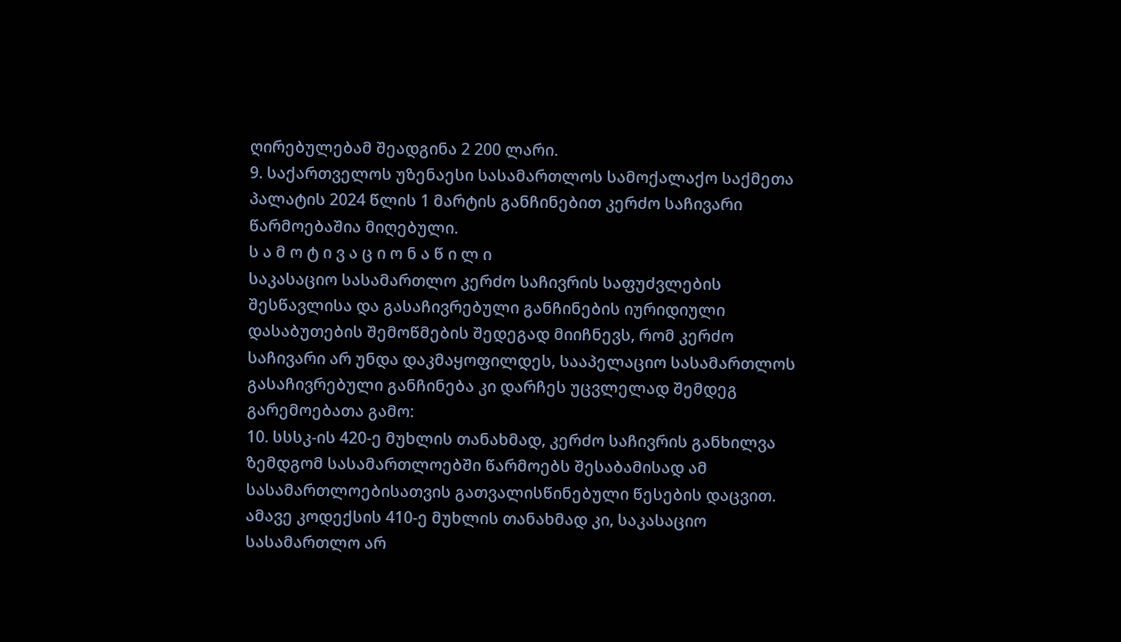ღირებულებამ შეადგინა 2 200 ლარი.
9. საქართველოს უზენაესი სასამართლოს სამოქალაქო საქმეთა პალატის 2024 წლის 1 მარტის განჩინებით კერძო საჩივარი წარმოებაშია მიღებული.
ს ა მ ო ტ ი ვ ა ც ი ო ნ ა წ ი ლ ი
საკასაციო სასამართლო კერძო საჩივრის საფუძვლების შესწავლისა და გასაჩივრებული განჩინების იურიდიული დასაბუთების შემოწმების შედეგად მიიჩნევს, რომ კერძო საჩივარი არ უნდა დაკმაყოფილდეს, სააპელაციო სასამართლოს გასაჩივრებული განჩინება კი დარჩეს უცვლელად შემდეგ გარემოებათა გამო:
10. სსსკ-ის 420-ე მუხლის თანახმად, კერძო საჩივრის განხილვა ზემდგომ სასამართლოებში წარმოებს შესაბამისად ამ სასამართლოებისათვის გათვალისწინებული წესების დაცვით. ამავე კოდექსის 410-ე მუხლის თანახმად კი, საკასაციო სასამართლო არ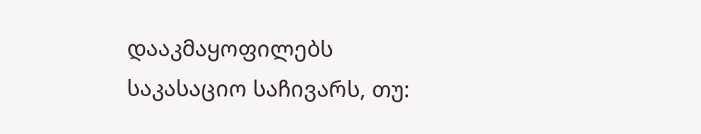დააკმაყოფილებს საკასაციო საჩივარს, თუ: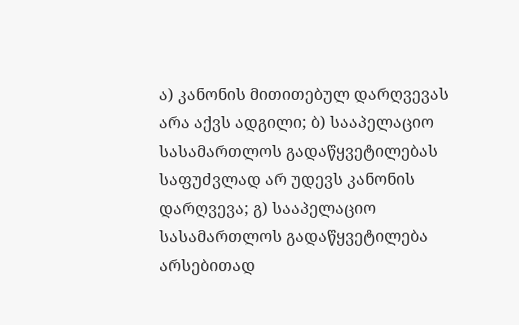ა) კანონის მითითებულ დარღვევას არა აქვს ადგილი; ბ) სააპელაციო სასამართლოს გადაწყვეტილებას საფუძვლად არ უდევს კანონის დარღვევა; გ) სააპელაციო სასამართლოს გადაწყვეტილება არსებითად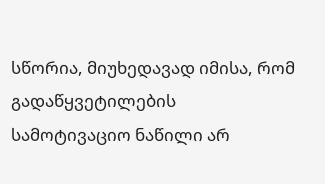სწორია, მიუხედავად იმისა, რომ გადაწყვეტილების სამოტივაციო ნაწილი არ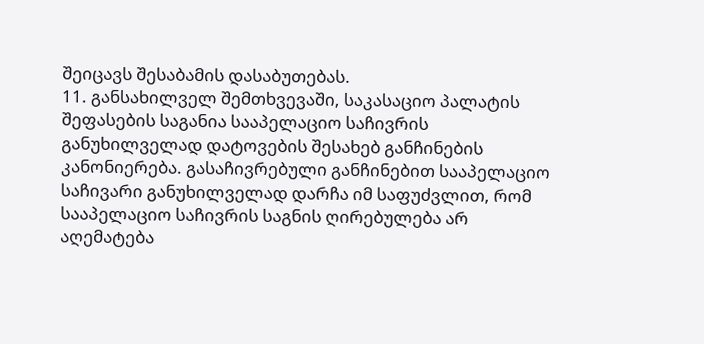შეიცავს შესაბამის დასაბუთებას.
11. განსახილველ შემთხვევაში, საკასაციო პალატის შეფასების საგანია სააპელაციო საჩივრის განუხილველად დატოვების შესახებ განჩინების კანონიერება. გასაჩივრებული განჩინებით სააპელაციო საჩივარი განუხილველად დარჩა იმ საფუძვლით, რომ სააპელაციო საჩივრის საგნის ღირებულება არ აღემატება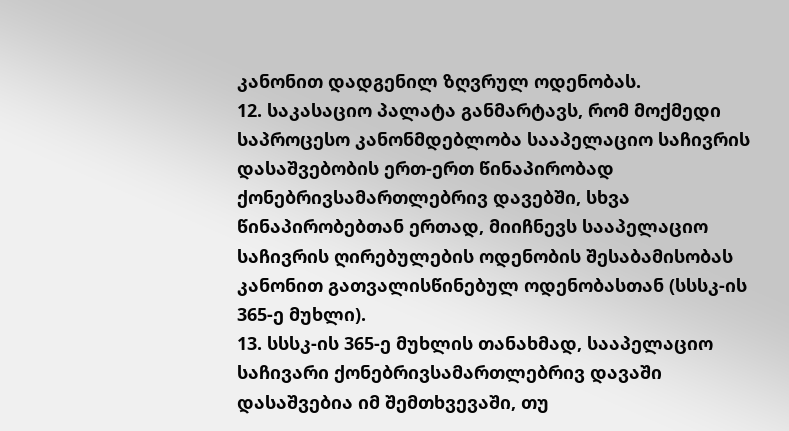კანონით დადგენილ ზღვრულ ოდენობას.
12. საკასაციო პალატა განმარტავს, რომ მოქმედი საპროცესო კანონმდებლობა სააპელაციო საჩივრის დასაშვებობის ერთ-ერთ წინაპირობად ქონებრივსამართლებრივ დავებში, სხვა წინაპირობებთან ერთად, მიიჩნევს სააპელაციო საჩივრის ღირებულების ოდენობის შესაბამისობას კანონით გათვალისწინებულ ოდენობასთან (სსსკ-ის 365-ე მუხლი).
13. სსსკ-ის 365-ე მუხლის თანახმად, სააპელაციო საჩივარი ქონებრივსამართლებრივ დავაში დასაშვებია იმ შემთხვევაში, თუ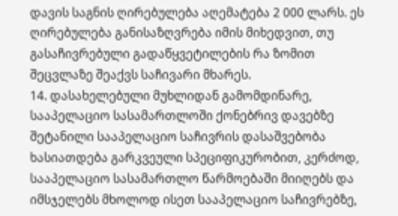დავის საგნის ღირებულება აღემატება 2 000 ლარს. ეს ღირებულება განისაზღვრება იმის მიხედვით, თუ გასაჩივრებული გადაწყვეტილების რა ზომით შეცვლაზე შეაქვს საჩივარი მხარეს.
14. დასახელებული მუხლიდან გამომდინარე, სააპელაციო სასამართლოში ქონებრივ დავებზე შეტანილი სააპელაციო საჩივრის დასაშვებობა ხასიათდება გარკვეული სპეციფიკურობით, კერძოდ, სააპელაციო სასამართლო წარმოებაში მიიღებს და იმსჯელებს მხოლოდ ისეთ სააპელაციო საჩივრებზე,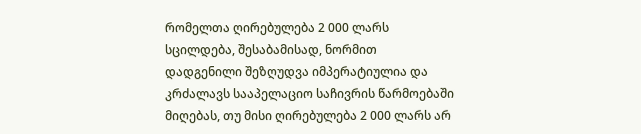რომელთა ღირებულება 2 000 ლარს სცილდება, შესაბამისად, ნორმით დადგენილი შეზღუდვა იმპერატიულია და კრძალავს სააპელაციო საჩივრის წარმოებაში მიღებას, თუ მისი ღირებულება 2 000 ლარს არ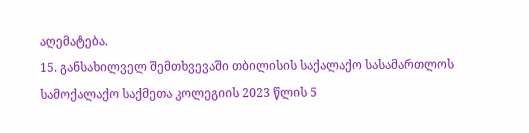აღემატება.
15. განსახილველ შემთხვევაში თბილისის საქალაქო სასამართლოს სამოქალაქო საქმეთა კოლეგიის 2023 წლის 5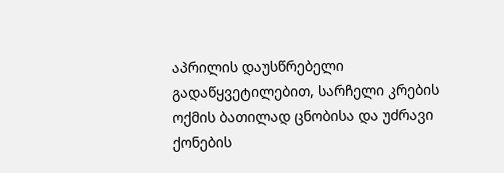აპრილის დაუსწრებელი გადაწყვეტილებით, სარჩელი კრების ოქმის ბათილად ცნობისა და უძრავი ქონების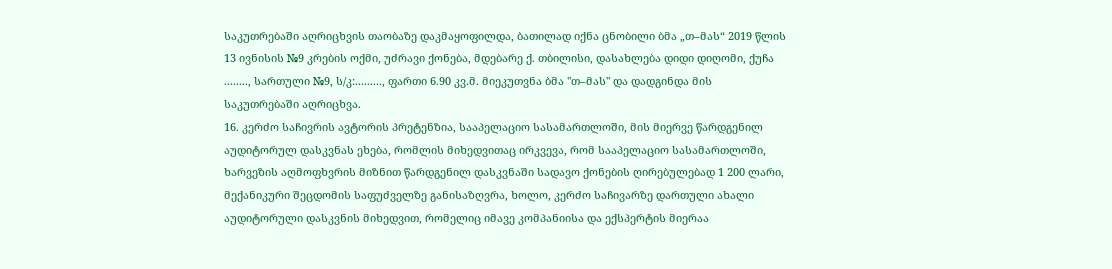საკუთრებაში აღრიცხვის თაობაზე დაკმაყოფილდა, ბათილად იქნა ცნობილი ბმა „თ–მას“ 2019 წლის 13 ივნისის №9 კრების ოქმი, უძრავი ქონება, მდებარე ქ. თბილისი, დასახლება დიდი დიღომი, ქუჩა ........, სართული №9, ს/კ:........., ფართი 6.90 კვ.მ. მიეკუთვნა ბმა "თ–მას" და დადგინდა მის საკუთრებაში აღრიცხვა.
16. კერძო საჩივრის ავტორის პრეტენზია, სააპელაციო სასამართლოში, მის მიერვე წარდგენილ აუდიტორულ დასკვნას ეხება, რომლის მიხედვითაც ირკვევა, რომ სააპელაციო სასამართლოში, ხარვეზის აღმოფხვრის მიზნით წარდგენილ დასკვნაში სადავო ქონების ღირებულებად 1 200 ლარი, მექანიკური შეცდომის საფუძველზე განისაზღვრა, ხოლო, კერძო საჩივარზე დართული ახალი აუდიტორული დასკვნის მიხედვით, რომელიც იმავე კომპანიისა და ექსპერტის მიერაა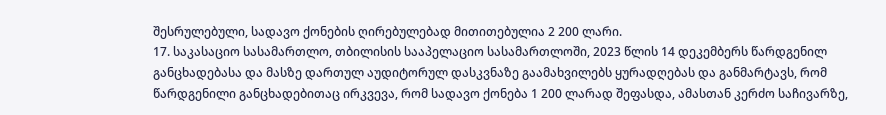შესრულებული, სადავო ქონების ღირებულებად მითითებულია 2 200 ლარი.
17. საკასაციო სასამართლო, თბილისის სააპელაციო სასამართლოში, 2023 წლის 14 დეკემბერს წარდგენილ განცხადებასა და მასზე დართულ აუდიტორულ დასკვნაზე გაამახვილებს ყურადღებას და განმარტავს, რომ წარდგენილი განცხადებითაც ირკვევა, რომ სადავო ქონება 1 200 ლარად შეფასდა, ამასთან კერძო საჩივარზე,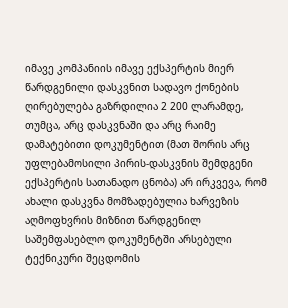იმავე კომპანიის იმავე ექსპერტის მიერ წარდგენილი დასკვნით სადავო ქონების ღირებულება გაზრდილია 2 200 ლარამდე, თუმცა, არც დასკვნაში და არც რაიმე დამატებითი დოკუმენტით (მათ შორის არც უფლებამოსილი პირის-დასკვნის შემდგენი ექსპერტის სათანადო ცნობა) არ ირკვევა, რომ ახალი დასკვნა მომზადებულია ხარვეზის აღმოფხვრის მიზნით წარდგენილ საშემფასებლო დოკუმენტში არსებული ტექნიკური შეცდომის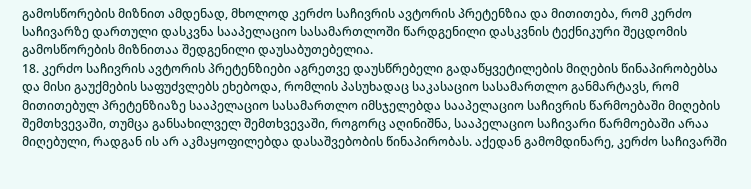გამოსწორების მიზნით ამდენად, მხოლოდ კერძო საჩივრის ავტორის პრეტენზია და მითითება, რომ კერძო საჩივარზე დართული დასკვნა სააპელაციო სასამართლოში წარდგენილი დასკვნის ტექნიკური შეცდომის გამოსწორების მიზნითაა შედგენილი დაუსაბუთებელია.
18. კერძო საჩივრის ავტორის პრეტენზიები აგრეთვე დაუსწრებელი გადაწყვეტილების მიღების წინაპირობებსა და მისი გაუქმების საფუძვლებს ეხებოდა, რომლის პასუხადაც საკასაციო სასამართლო განმარტავს, რომ მითითებულ პრეტენზიაზე სააპელაციო სასამართლო იმსჯელებდა სააპელაციო საჩივრის წარმოებაში მიღების შემთხვევაში, თუმცა განსახილველ შემთხვევაში, როგორც აღინიშნა, სააპელაციო საჩივარი წარმოებაში არაა მიღებული, რადგან ის არ აკმაყოფილებდა დასაშვებობის წინაპირობას. აქედან გამომდინარე, კერძო საჩივარში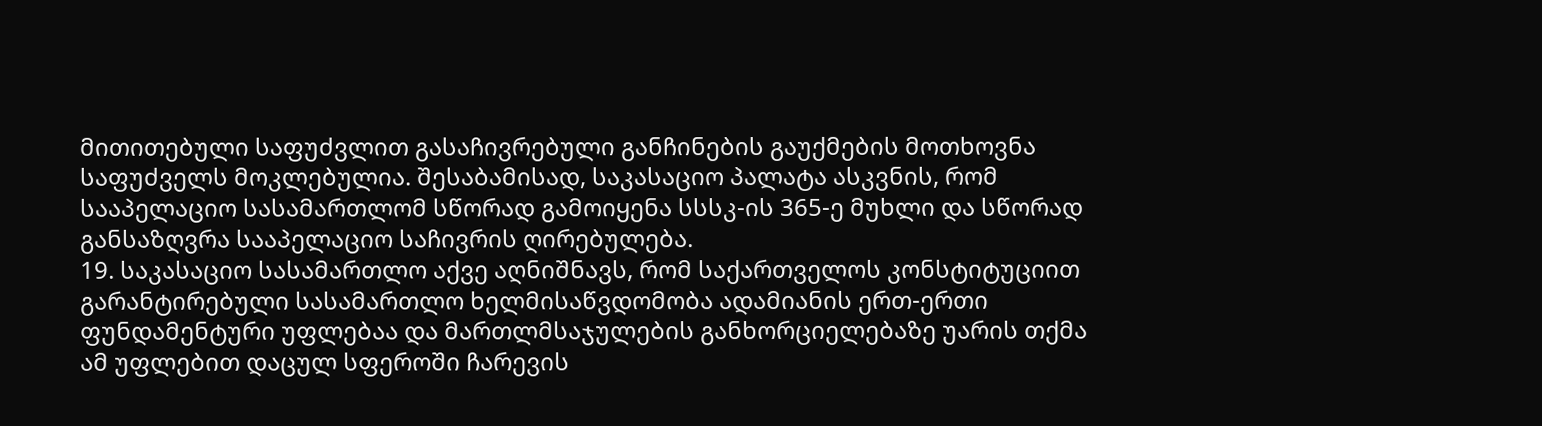მითითებული საფუძვლით გასაჩივრებული განჩინების გაუქმების მოთხოვნა საფუძველს მოკლებულია. შესაბამისად, საკასაციო პალატა ასკვნის, რომ სააპელაციო სასამართლომ სწორად გამოიყენა სსსკ-ის 365-ე მუხლი და სწორად განსაზღვრა სააპელაციო საჩივრის ღირებულება.
19. საკასაციო სასამართლო აქვე აღნიშნავს, რომ საქართველოს კონსტიტუციით გარანტირებული სასამართლო ხელმისაწვდომობა ადამიანის ერთ-ერთი ფუნდამენტური უფლებაა და მართლმსაჯულების განხორციელებაზე უარის თქმა ამ უფლებით დაცულ სფეროში ჩარევის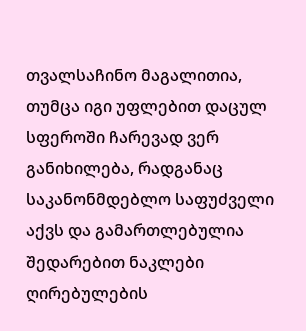თვალსაჩინო მაგალითია, თუმცა იგი უფლებით დაცულ სფეროში ჩარევად ვერ განიხილება, რადგანაც საკანონმდებლო საფუძველი აქვს და გამართლებულია შედარებით ნაკლები ღირებულების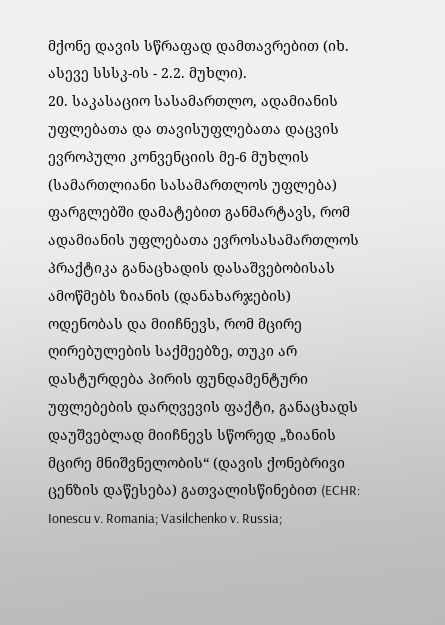მქონე დავის სწრაფად დამთავრებით (იხ. ასევე სსსკ-ის - 2.2. მუხლი).
20. საკასაციო სასამართლო, ადამიანის უფლებათა და თავისუფლებათა დაცვის ევროპული კონვენციის მე-6 მუხლის (სამართლიანი სასამართლოს უფლება) ფარგლებში დამატებით განმარტავს, რომ ადამიანის უფლებათა ევროსასამართლოს პრაქტიკა განაცხადის დასაშვებობისას ამოწმებს ზიანის (დანახარჯების) ოდენობას და მიიჩნევს, რომ მცირე ღირებულების საქმეებზე, თუკი არ დასტურდება პირის ფუნდამენტური უფლებების დარღვევის ფაქტი, განაცხადს დაუშვებლად მიიჩნევს სწორედ „ზიანის მცირე მნიშვნელობის“ (დავის ქონებრივი ცენზის დაწესება) გათვალისწინებით (ECHR: Ionescu v. Romania; Vasilchenko v. Russia;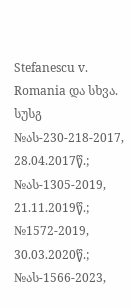Stefanescu v. Romania და სხვა. სუსგ №ას-230-218-2017, 28.04.2017წ.; №ას-1305-2019, 21.11.2019წ.; №1572-2019, 30.03.2020წ.; №ას-1566-2023,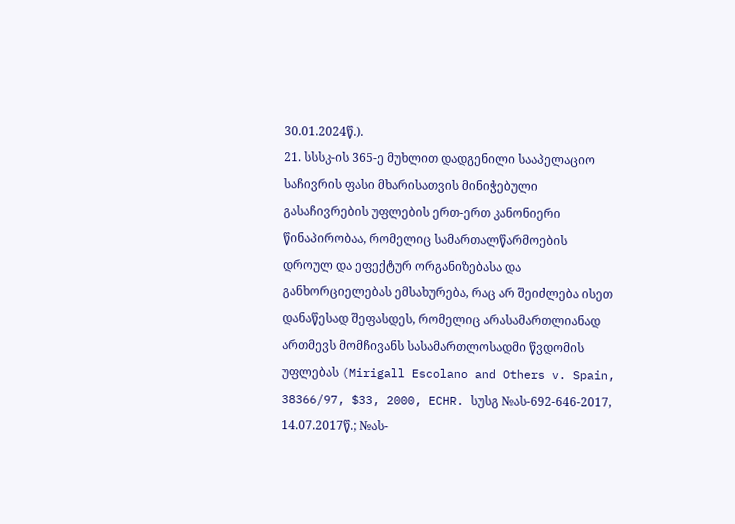30.01.2024წ.).
21. სსსკ-ის 365-ე მუხლით დადგენილი სააპელაციო საჩივრის ფასი მხარისათვის მინიჭებული გასაჩივრების უფლების ერთ-ერთ კანონიერი წინაპირობაა, რომელიც სამართალწარმოების დროულ და ეფექტურ ორგანიზებასა და განხორციელებას ემსახურება, რაც არ შეიძლება ისეთ დანაწესად შეფასდეს, რომელიც არასამართლიანად ართმევს მომჩივანს სასამართლოსადმი წვდომის უფლებას (Mirigall Escolano and Others v. Spain, 38366/97, $33, 2000, ECHR. სუსგ №ას-692-646-2017, 14.07.2017წ.; №ას-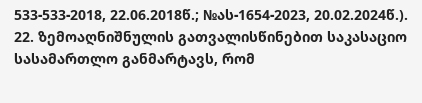533-533-2018, 22.06.2018წ.; №ას-1654-2023, 20.02.2024წ.).
22. ზემოაღნიშნულის გათვალისწინებით საკასაციო სასამართლო განმარტავს, რომ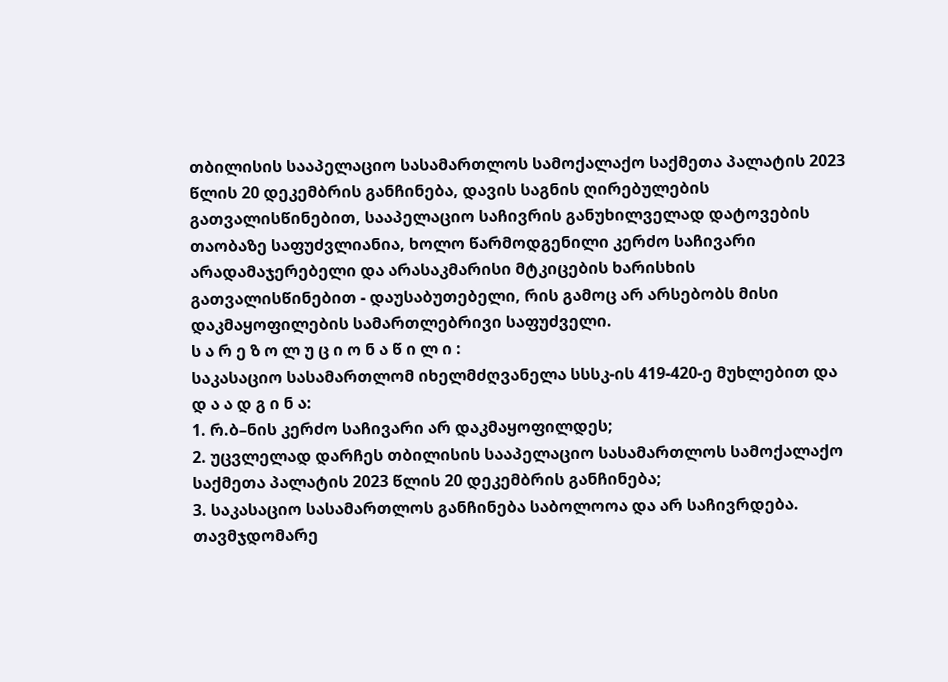თბილისის სააპელაციო სასამართლოს სამოქალაქო საქმეთა პალატის 2023 წლის 20 დეკემბრის განჩინება, დავის საგნის ღირებულების გათვალისწინებით, სააპელაციო საჩივრის განუხილველად დატოვების თაობაზე საფუძვლიანია, ხოლო წარმოდგენილი კერძო საჩივარი არადამაჯერებელი და არასაკმარისი მტკიცების ხარისხის გათვალისწინებით - დაუსაბუთებელი, რის გამოც არ არსებობს მისი დაკმაყოფილების სამართლებრივი საფუძველი.
ს ა რ ე ზ ო ლ უ ც ი ო ნ ა წ ი ლ ი :
საკასაციო სასამართლომ იხელმძღვანელა სსსკ-ის 419-420-ე მუხლებით და
დ ა ა დ გ ი ნ ა:
1. რ.ბ–ნის კერძო საჩივარი არ დაკმაყოფილდეს;
2. უცვლელად დარჩეს თბილისის სააპელაციო სასამართლოს სამოქალაქო საქმეთა პალატის 2023 წლის 20 დეკემბრის განჩინება;
3. საკასაციო სასამართლოს განჩინება საბოლოოა და არ საჩივრდება.
თავმჯდომარე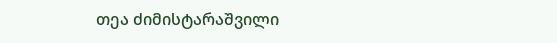თეა ძიმისტარაშვილი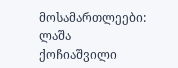მოსამართლეები: ლაშა ქოჩიაშვილი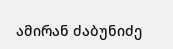ამირან ძაბუნიძე